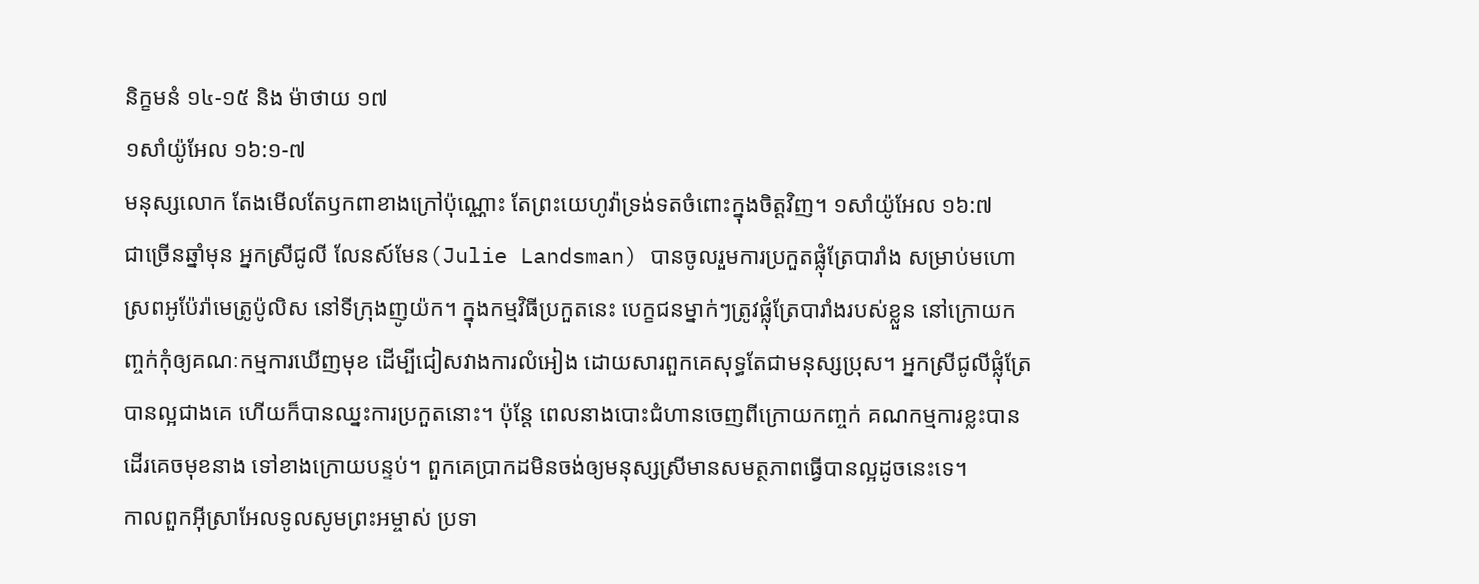និក្ខមនំ ១៤-១៥ និង ម៉ាថាយ ១៧
១សាំយ៉ូអែល ១៦:១-៧
មនុស្សលោក តែងមើលតែឫកពាខាងក្រៅប៉ុណ្ណោះ តែព្រះយេហូវ៉ាទ្រង់ទតចំពោះក្នុងចិត្តវិញ។ ១សាំយ៉ូអែល ១៦:៧
ជាច្រើនឆ្នាំមុន អ្នកស្រីជូលី លែនស៍មែន(Julie Landsman) បានចូលរួមការប្រកួតផ្លុំត្រែបារាំង សម្រាប់មហោស្រពអូប៉ែរ៉ាមេត្រូប៉ូលិស នៅទីក្រុងញូយ៉ក។ ក្នុងកម្មវិធីប្រកួតនេះ បេក្ខជនម្នាក់ៗត្រូវផ្លុំត្រែបារាំងរបស់ខ្លួន នៅក្រោយកញ្ចក់កុំឲ្យគណៈកម្មការឃើញមុខ ដើម្បីជៀសវាងការលំអៀង ដោយសារពួកគេសុទ្ធតែជាមនុស្សប្រុស។ អ្នកស្រីជូលីផ្លុំត្រែបានល្អជាងគេ ហើយក៏បានឈ្នះការប្រកួតនោះ។ ប៉ុន្តែ ពេលនាងបោះជំហានចេញពីក្រោយកញ្ចក់ គណកម្មការខ្លះបានដើរគេចមុខនាង ទៅខាងក្រោយបន្ទប់។ ពួកគេប្រាកដមិនចង់ឲ្យមនុស្សស្រីមានសមត្ថភាពធ្វើបានល្អដូចនេះទេ។
កាលពួកអ៊ីស្រាអែលទូលសូមព្រះអម្ចាស់ ប្រទា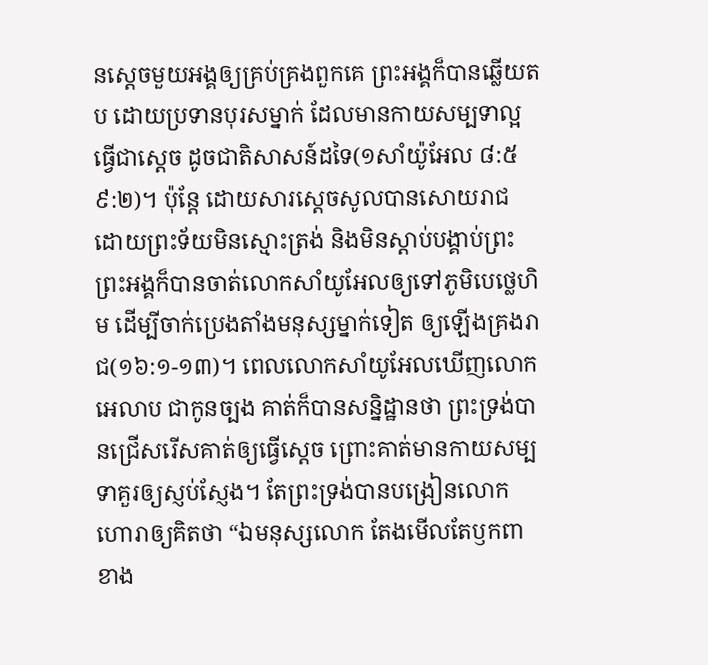នស្តេចមួយអង្គឲ្យគ្រប់គ្រងពួកគេ ព្រះអង្គក៏បានឆ្លើយតប ដោយប្រទានបុរសម្នាក់ ដែលមានកាយសម្បទាល្អ ធ្វើជាស្តេច ដូចជាតិសាសន៍ដទៃ(១សាំយ៉ូអែល ៨:៥ ៩:២)។ ប៉ុន្តែ ដោយសារស្តេចសូលបានសោយរាជ ដោយព្រះទ័យមិនស្មោះត្រង់ និងមិនស្តាប់បង្គាប់ព្រះ ព្រះអង្គក៏បានចាត់លោកសាំយូអែលឲ្យទៅភូមិបេថ្លេហិម ដើម្បីចាក់ប្រេងតាំងមនុស្សម្នាក់ទៀត ឲ្យឡើងគ្រងរាជ(១៦:១-១៣)។ ពេលលោកសាំយូអែលឃើញលោកអេលាប ជាកូនច្បង គាត់ក៏បានសន្និដ្ឋានថា ព្រះទ្រង់បានជ្រើសរើសគាត់ឲ្យធើ្វស្តេច ព្រោះគាត់មានកាយសម្បទាគួរឲ្យស្ញប់ស្ញែង។ តែព្រះទ្រង់បានបង្រៀនលោកហោរាឲ្យគិតថា “ឯមនុស្សលោក តែងមើលតែឫកពាខាង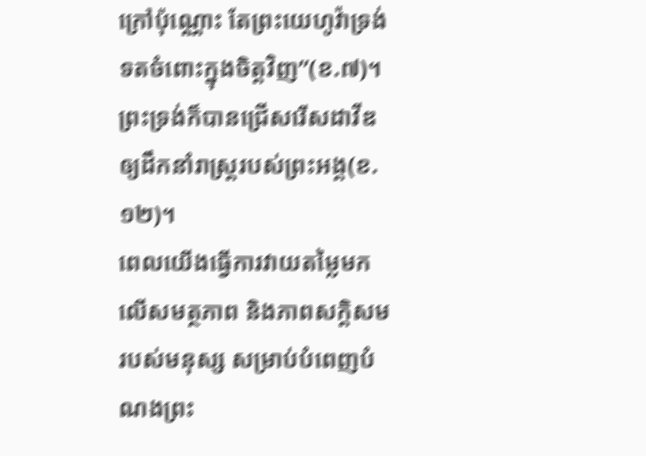ក្រៅប៉ុណ្ណោះ តែព្រះយេហូវ៉ាទ្រង់ទតចំពោះក្នុងចិត្តវិញ”(ខ.៧)។ ព្រះទ្រង់ក៏បានជ្រើសរើសដាវីឌឲ្យដឹកនាំរាស្រ្តរបស់ព្រះអង្គ(ខ.១២)។
ពេលយើងធ្វើការវាយតម្លៃមកលើសមត្ថភាព និងភាពសក្ដិសមរបស់មនុស្ស សម្រាប់បំពេញបំណងព្រះ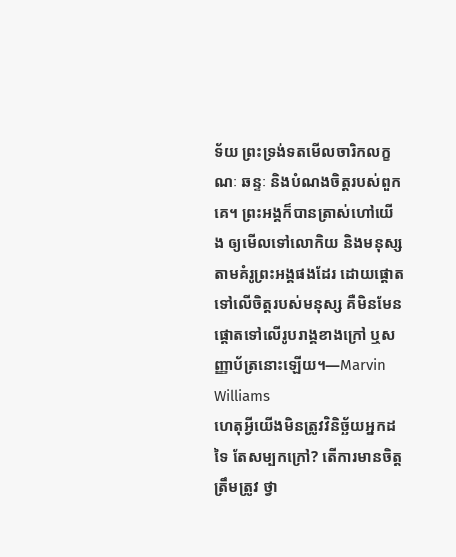ទ័យ ព្រះទ្រង់ទតមើលចារិកលក្ខណៈ ឆន្ទៈ និងបំណងចិត្តរបស់ពួកគេ។ ព្រះអង្គក៏បានត្រាស់ហៅយើង ឲ្យមើលទៅលោកិយ និងមនុស្សតាមគំរូព្រះអង្គផងដែរ ដោយផ្ដោតទៅលើចិត្តរបស់មនុស្ស គឺមិនមែនផ្ដោតទៅលើរូបរាង្គខាងក្រៅ ឬសញ្ញាប័ត្រនោះឡើយ។—Marvin Williams
ហេតុអ្វីយើងមិនត្រូវវិនិច្ឆ័យអ្នកដទៃ តែសម្បកក្រៅ? តើការមានចិត្តត្រឹមត្រូវ ថ្វា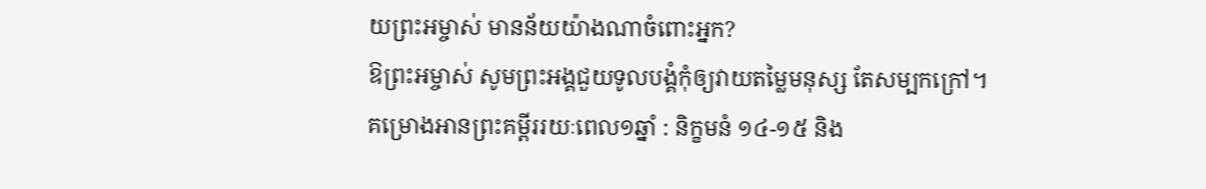យព្រះអម្ចាស់ មានន័យយ៉ាងណាចំពោះអ្នក?
ឱព្រះអម្ចាស់ សូមព្រះអង្គជួយទូលបង្គំកុំឲ្យវាយតម្លៃមនុស្ស តែសម្បកក្រៅ។
គម្រោងអានព្រះគម្ពីររយៈពេល១ឆ្នាំ : និក្ខមនំ ១៤-១៥ និង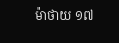ម៉ាថាយ ១៧